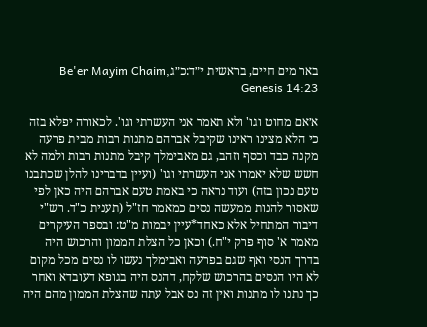באר מים חיים, בראשית י״ד:כ״גBe'er Mayim Chaim, Genesis 14:23

א׳אם מחוט וגו' ולא תאמר אני העשרתי וגו'. לכאורה יפלא בזה כי הלא מצינו ראינו שקיבל אברהם מתנות רבות מבית פרעה מקנה כבד וכסף וזהב, גם מאבימלך קיבל מתנות רבות ולמה לא חשש שלא יאמרו אני העשרתי וגו' (ועיין בדברינו להלן שכתבנו טעם נכון בזה) ועוד נראה כי באמת טעם אברהם היה כאן לפי שאסור להנות ממעשה נסים כמאמר חז"ל (תענית כ"ד. רש"י דיבור המתחיל אלא כאחד*עיין יבמות מ"ט: ובספר העיקרים מאמר א' סוף פרק י"ח.) וכאן כל הצלת הממון והרכוש היה בדרך הנסי ואף שגם בפרעה ואבימלך נעשו לו נסים מכל מקום לא היו הנסים בהרכוש שלקח, דהנס היה בגופא דעובדא ואחר כך נתנו לו מתנות ואין זה נס אבל עתה שהצלת הממון מהם היה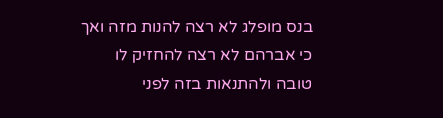בנס מופלג לא רצה להנות מזה ואך כי אברהם לא רצה להחזיק לו טובה ולהתנאות בזה לפני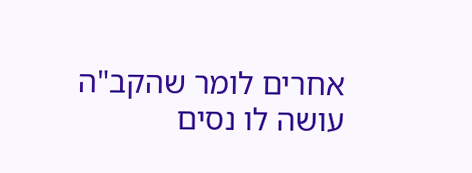אחרים לומר שהקב"ה עושה לו נסים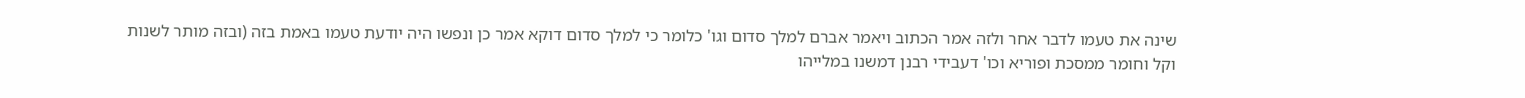שינה את טעמו לדבר אחר ולזה אמר הכתוב ויאמר אברם למלך סדום וגו' כלומר כי למלך סדום דוקא אמר כן ונפשו היה יודעת טעמו באמת בזה (ובזה מותר לשנות וקל וחומר ממסכת ופוריא וכו' דעבידי רבנן דמשנו במלייהו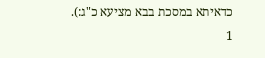כדאיתא במסכת בבא מציעא כ"ג:).
1